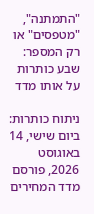"התמתנה", "מטפסים" או רק המספר: שבע כותרות על אותו מדד

ניתוח כותרות: ביום שישי, 14 באוגוסט 2026, פורסם מדד המחירים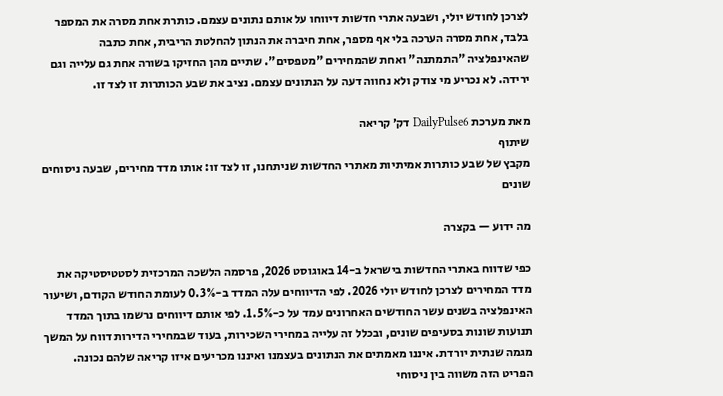לצרכן לחודש יולי, ושבעה אתרי חדשות דיווחו על אותם נתונים עצמם. כותרת אחת מסרה את המספר בלבד, אחת מסרה הערכה בלי אף מספר, אחת חיברה את הנתון להחלטת הריבית, אחת כתבה שהאינפלציה "התמתנה" ואחת שהמחירים "מטפסים". שתיים מהן החזיקו בשורה אחת גם עלייה וגם ירידה. לא נכריע מי צודק ולא נחווה דעה על הנתונים עצמם. נציב את שבע הכותרות זו לצד זו.

מאת מערכת DailyPulse6 דק׳ קריאה
שיתוף
מקבץ של שבע כותרות אמיתיות מאתרי החדשות שניתחנו, זו לצד זו: אותו מדד מחירים, שבעה ניסוחים שונים

מה ידוע — בקצרה

כפי שדווח באתרי החדשות בישראל ב-14 באוגוסט 2026, פרסמה הלשכה המרכזית לסטטיסטיקה את מדד המחירים לצרכן לחודש יולי 2026. לפי הדיווחים עלה המדד ב-0.3% לעומת החודש הקודם, ושיעור האינפלציה בשנים עשר החודשים האחרונים עמד על כ-1.5%. לפי אותם דיווחים נרשמו בתוך המדד תנועות שונות בסעיפים שונים, ובכלל זה עלייה במחירי השכירות, בעוד שבמחירי הדירות דווח על המשך מגמה שנתית יורדת. איננו מאמתים את הנתונים בעצמנו ואיננו מכריעים איזו קריאה שלהם נכונה. הפריט הזה משווה בין ניסוחי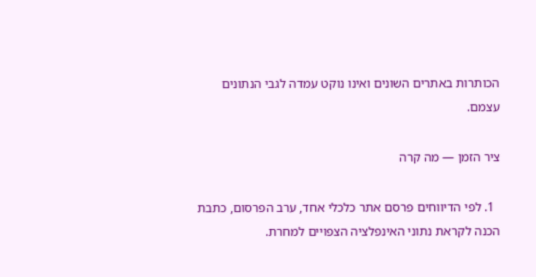הכותרות באתרים השונים ואינו נוקט עמדה לגבי הנתונים עצמם.

ציר הזמן — מה קרה

  1. לפי הדיווחים פרסם אתר כלכלי אחד, ערב הפרסום, כתבת הכנה לקראת נתוני האינפלציה הצפויים למחרת.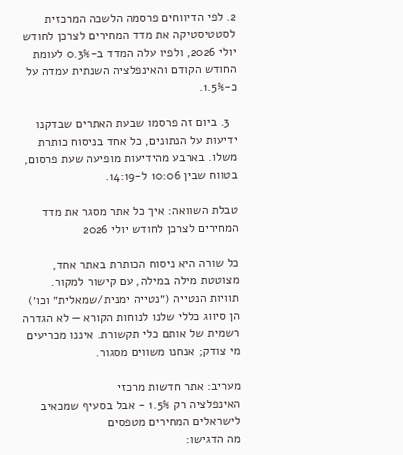2. לפי הדיווחים פרסמה הלשכה המרכזית לסטטיסטיקה את מדד המחירים לצרכן לחודש יולי 2026, ולפיו עלה המדד ב-0.3% לעומת החודש הקודם והאינפלציה השנתית עמדה על כ-1.5%.

  3. ביום זה פרסמו שבעת האתרים שבדקנו ידיעות על הנתונים, כל אחד בניסוח כותרת משלו. בארבע מהידיעות מופיעה שעת פרסום, בטווח שבין 10:06 ל-14:19.

טבלת השוואה: איך כל אתר מסגר את מדד המחירים לצרכן לחודש יולי 2026

כל שורה היא ניסוח הכותרת באתר אחד, מצוטטת מילה במילה, עם קישור למקור. תוויות הנטייה (״נטייה ימנית/שמאלית״ וכו׳) הן סיווג כללי שלנו לנוחות הקורא — לא הגדרה רשמית של אותם כלי תקשורת. איננו מכריעים מי צודק; אנחנו משווים מסגור.

מעריב: אתר חדשות מרכזי
האינפלציה רק 1.5% - אבל בסעיף שמכאיב לישראלים המחירים מטפסים
מה הדגישו: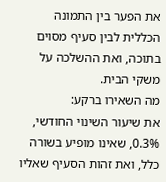את הפער בין התמונה הכללית לבין סעיף מסוים בתוכה, ואת ההשלכה על משקי הבית.
מה השאירו ברקע:
את שיעור השינוי החודשי, 0.3%, שאינו מופיע בשורה כלל, ואת זהות הסעיף שאליו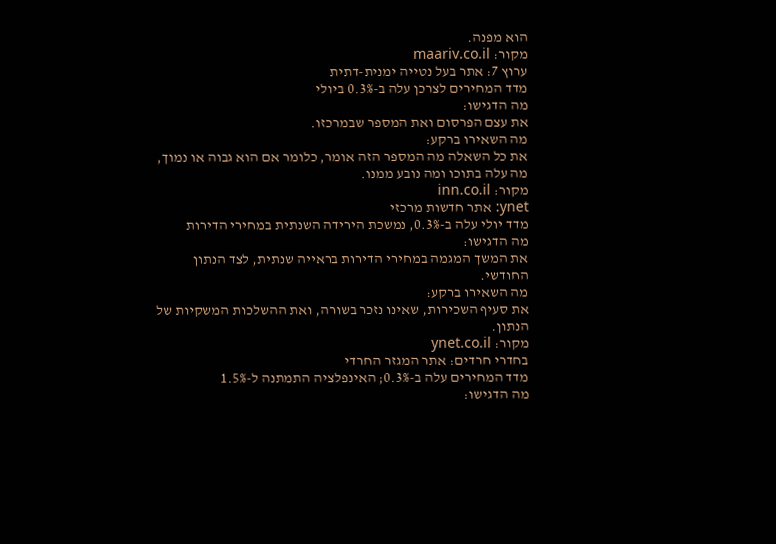הוא מפנה.
מקור: maariv.co.il
ערוץ 7: אתר בעל נטייה ימנית-דתית
מדד המחירים לצרכן עלה ב-0.3% ביולי
מה הדגישו:
את עצם הפרסום ואת המספר שבמרכזו.
מה השאירו ברקע:
את כל השאלה מה המספר הזה אומר, כלומר אם הוא גבוה או נמוך, מה עלה בתוכו ומה נובע ממנו.
מקור: inn.co.il
ynet: אתר חדשות מרכזי
מדד יולי עלה ב-0.3%, נמשכת הירידה השנתית במחירי הדירות
מה הדגישו:
את המשך המגמה במחירי הדירות בראייה שנתית, לצד הנתון החודשי.
מה השאירו ברקע:
את סעיף השכירות, שאינו נזכר בשורה, ואת ההשלכות המשקיות של הנתון.
מקור: ynet.co.il
בחדרי חרדים: אתר המגזר החרדי
מדד המחירים עלה ב-0.3%; האינפלציה התמתנה ל-1.5%
מה הדגישו: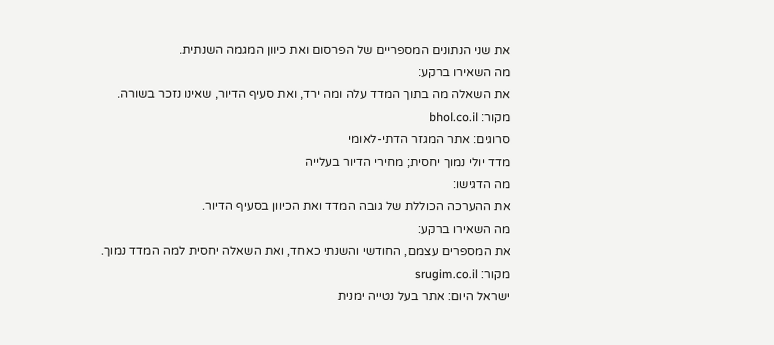את שני הנתונים המספריים של הפרסום ואת כיוון המגמה השנתית.
מה השאירו ברקע:
את השאלה מה בתוך המדד עלה ומה ירד, ואת סעיף הדיור, שאינו נזכר בשורה.
מקור: bhol.co.il
סרוגים: אתר המגזר הדתי-לאומי
מדד יולי נמוך יחסית; מחירי הדיור בעלייה
מה הדגישו:
את ההערכה הכוללת של גובה המדד ואת הכיוון בסעיף הדיור.
מה השאירו ברקע:
את המספרים עצמם, החודשי והשנתי כאחד, ואת השאלה יחסית למה המדד נמוך.
מקור: srugim.co.il
ישראל היום: אתר בעל נטייה ימנית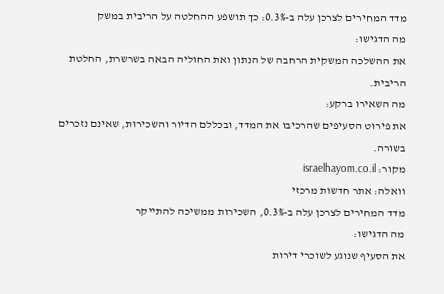מדד המחירים לצרכן עלה ב-0.3%: כך תושפע ההחלטה על הריבית במשק
מה הדגישו:
את ההשלכה המשקית הרחבה של הנתון ואת החוליה הבאה בשרשרת, החלטת הריבית.
מה השאירו ברקע:
את פירוט הסעיפים שהרכיבו את המדד, ובכללם הדיור והשכירות, שאינם נזכרים בשורה.
מקור: israelhayom.co.il
וואלה: אתר חדשות מרכזי
מדד המחירים לצרכן עלה ב-0.3%, השכירות ממשיכה להתייקר
מה הדגישו:
את הסעיף שנוגע לשוכרי דירות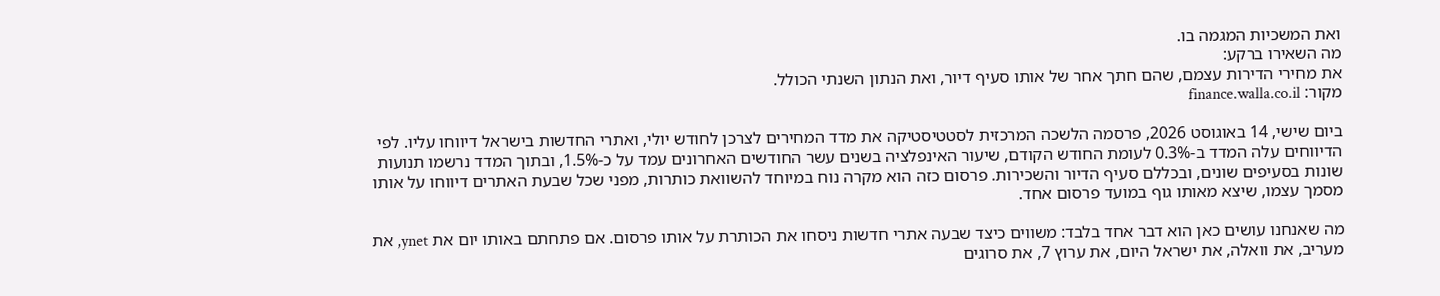ואת המשכיות המגמה בו.
מה השאירו ברקע:
את מחירי הדירות עצמם, שהם חתך אחר של אותו סעיף דיור, ואת הנתון השנתי הכולל.
מקור: finance.walla.co.il

ביום שישי, 14 באוגוסט 2026, פרסמה הלשכה המרכזית לסטטיסטיקה את מדד המחירים לצרכן לחודש יולי, ואתרי החדשות בישראל דיווחו עליו. לפי הדיווחים עלה המדד ב-0.3% לעומת החודש הקודם, שיעור האינפלציה בשנים עשר החודשים האחרונים עמד על כ-1.5%, ובתוך המדד נרשמו תנועות שונות בסעיפים שונים, ובכללם סעיף הדיור והשכירות. פרסום כזה הוא מקרה נוח במיוחד להשוואת כותרות, מפני שכל שבעת האתרים דיווחו על אותו מסמך עצמו, שיצא מאותו גוף במועד פרסום אחד.

מה שאנחנו עושים כאן הוא דבר אחד בלבד: משווים כיצד שבעה אתרי חדשות ניסחו את הכותרת על אותו פרסום. אם פתחתם באותו יום את ynet, את מעריב, את וואלה, את ישראל היום, את ערוץ 7, את סרוגים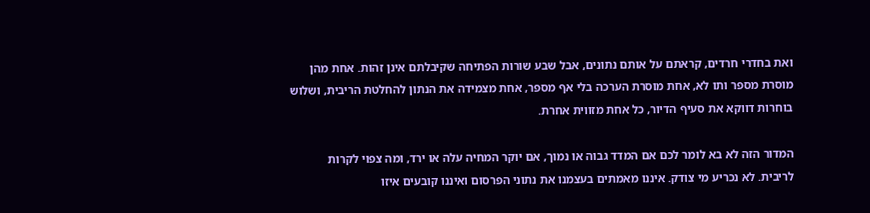ואת בחדרי חרדים, קראתם על אותם נתונים, אבל שבע שורות הפתיחה שקיבלתם אינן זהות. אחת מהן מוסרת מספר ותו לא, אחת מוסרת הערכה בלי אף מספר, אחת מצמידה את הנתון להחלטת הריבית, ושלוש בוחרות דווקא את סעיף הדיור, כל אחת מזווית אחרת.

המדור הזה לא בא לומר לכם אם המדד גבוה או נמוך, אם יוקר המחיה עלה או ירד, ומה צפוי לקרות לריבית. לא נכריע מי צודק. איננו מאמתים בעצמנו את נתוני הפרסום ואיננו קובעים איזו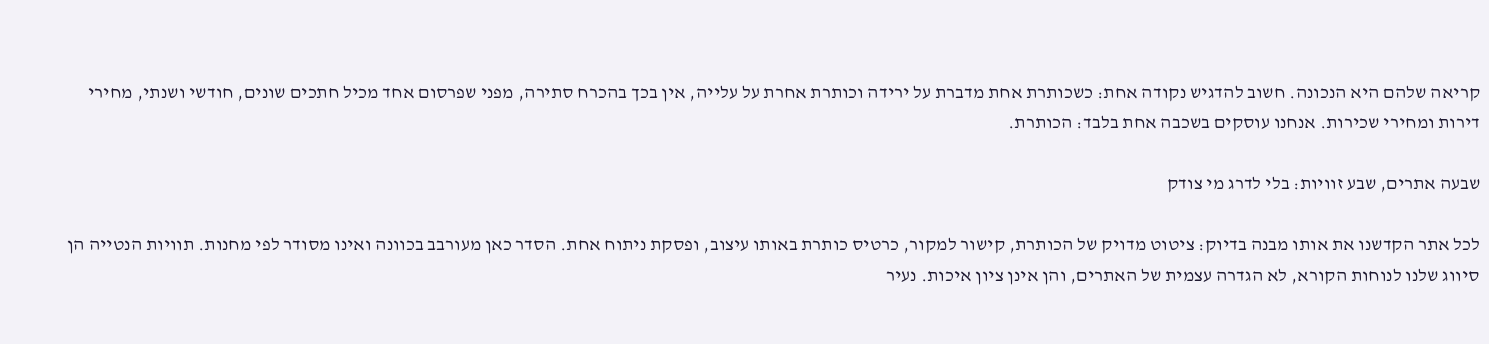קריאה שלהם היא הנכונה. חשוב להדגיש נקודה אחת: כשכותרת אחת מדברת על ירידה וכותרת אחרת על עלייה, אין בכך בהכרח סתירה, מפני שפרסום אחד מכיל חתכים שונים, חודשי ושנתי, מחירי דירות ומחירי שכירות. אנחנו עוסקים בשכבה אחת בלבד: הכותרת.

שבעה אתרים, שבע זוויות: בלי לדרג מי צודק

לכל אתר הקדשנו את אותו מבנה בדיוק: ציטוט מדויק של הכותרת, קישור למקור, כרטיס כותרת באותו עיצוב, ופסקת ניתוח אחת. הסדר כאן מעורבב בכוונה ואינו מסודר לפי מחנות. תוויות הנטייה הן סיווג שלנו לנוחות הקורא, לא הגדרה עצמית של האתרים, והן אינן ציון איכות. נעיר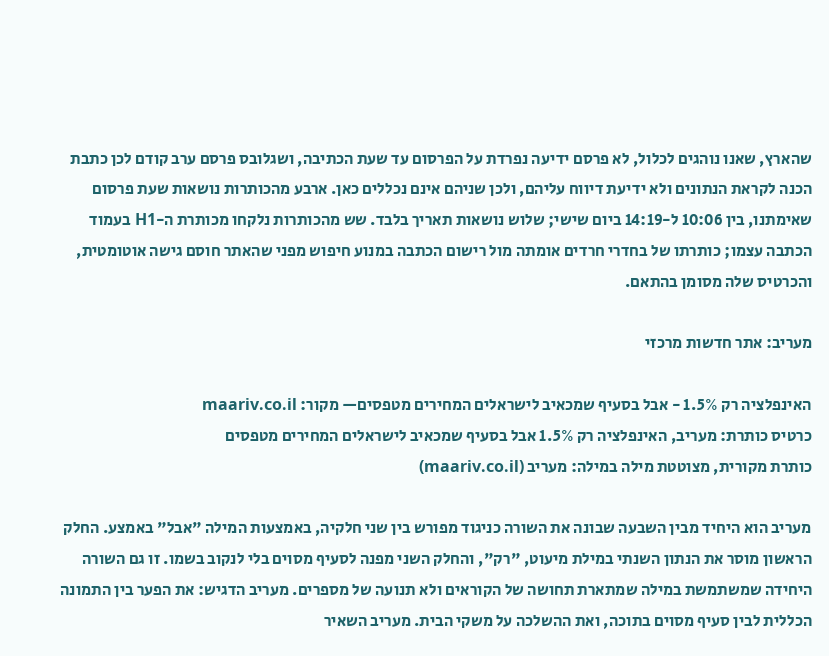שהארץ, שאנו נוהגים לכלול, לא פרסם ידיעה נפרדת על הפרסום עד שעת הכתיבה, ושגלובס פרסם ערב קודם לכן כתבת הכנה לקראת הנתונים ולא ידיעת דיווח עליהם, ולכן שניהם אינם נכללים כאן. ארבע מהכותרות נושאות שעת פרסום שאימתנו, בין 10:06 ל-14:19 ביום שישי; שלוש נושאות תאריך בלבד. שש מהכותרות נלקחו מכותרת ה-H1 בעמוד הכתבה עצמו; כותרתו של בחדרי חרדים אומתה מול רישום הכתבה במנוע חיפוש מפני שהאתר חוסם גישה אוטומטית, והכרטיס שלה מסומן בהתאם.

מעריב: אתר חדשות מרכזי

האינפלציה רק 1.5% - אבל בסעיף שמכאיב לישראלים המחירים מטפסים— מקור: maariv.co.il
כרטיס כותרת: מעריב, האינפלציה רק 1.5% אבל בסעיף שמכאיב לישראלים המחירים מטפסים
כותרת מקורית, מצוטטת מילה במילה: מעריב (maariv.co.il)

מעריב הוא היחיד מבין השבעה שבונה את השורה כניגוד מפורש בין שני חלקיה, באמצעות המילה "אבל" באמצע. החלק הראשון מוסר את הנתון השנתי במילת מיעוט, "רק", והחלק השני מפנה לסעיף מסוים בלי לנקוב בשמו. זו גם השורה היחידה שמשתמשת במילה שמתארת תחושה של הקוראים ולא תנועה של מספרים. מעריב הדגיש: את הפער בין התמונה הכללית לבין סעיף מסוים בתוכה, ואת ההשלכה על משקי הבית. מעריב השאיר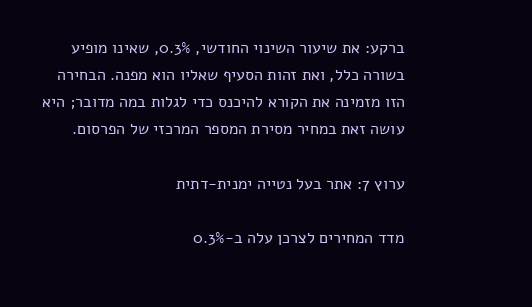ברקע: את שיעור השינוי החודשי, 0.3%, שאינו מופיע בשורה כלל, ואת זהות הסעיף שאליו הוא מפנה. הבחירה הזו מזמינה את הקורא להיכנס כדי לגלות במה מדובר; היא עושה זאת במחיר מסירת המספר המרכזי של הפרסום.

ערוץ 7: אתר בעל נטייה ימנית-דתית

מדד המחירים לצרכן עלה ב-0.3%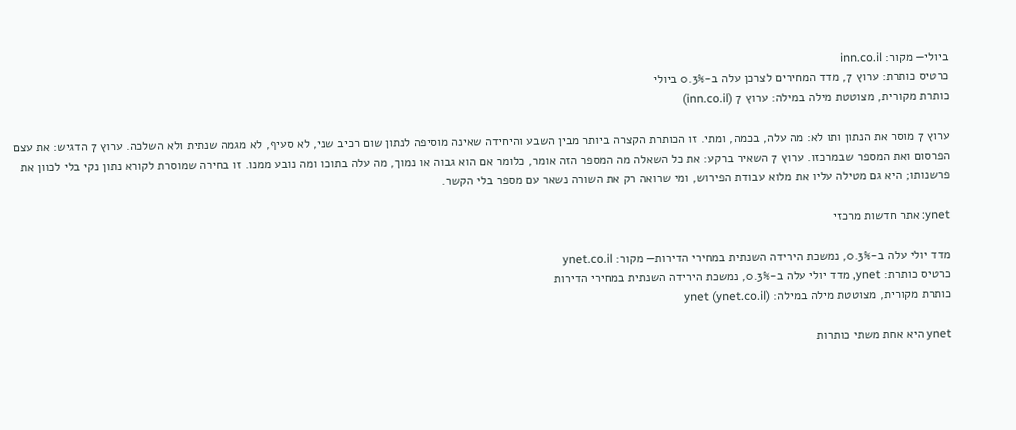ביולי— מקור: inn.co.il
כרטיס כותרת: ערוץ 7, מדד המחירים לצרכן עלה ב-0.3% ביולי
כותרת מקורית, מצוטטת מילה במילה: ערוץ 7 (inn.co.il)

ערוץ 7 מוסר את הנתון ותו לא: מה עלה, בכמה, ומתי. זו הכותרת הקצרה ביותר מבין השבע והיחידה שאינה מוסיפה לנתון שום רכיב שני, לא סעיף, לא מגמה שנתית ולא השלכה. ערוץ 7 הדגיש: את עצם הפרסום ואת המספר שבמרכזו. ערוץ 7 השאיר ברקע: את כל השאלה מה המספר הזה אומר, כלומר אם הוא גבוה או נמוך, מה עלה בתוכו ומה נובע ממנו. זו בחירה שמוסרת לקורא נתון נקי בלי לכוון את פרשנותו; היא גם מטילה עליו את מלוא עבודת הפירוש, ומי שרואה רק את השורה נשאר עם מספר בלי הקשר.

ynet: אתר חדשות מרכזי

מדד יולי עלה ב-0.3%, נמשכת הירידה השנתית במחירי הדירות— מקור: ynet.co.il
כרטיס כותרת: ynet, מדד יולי עלה ב-0.3%, נמשכת הירידה השנתית במחירי הדירות
כותרת מקורית, מצוטטת מילה במילה: ynet (ynet.co.il)

ynet היא אחת משתי כותרות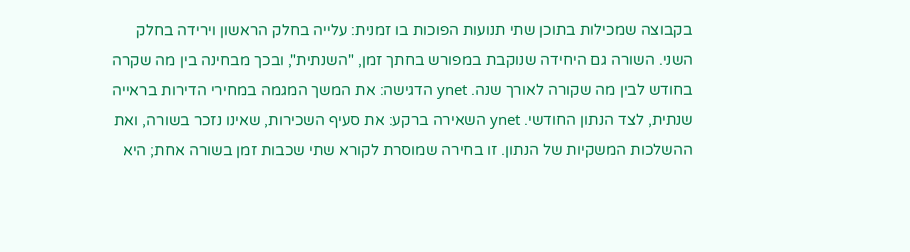בקבוצה שמכילות בתוכן שתי תנועות הפוכות בו זמנית: עלייה בחלק הראשון וירידה בחלק השני. השורה גם היחידה שנוקבת במפורש בחתך זמן, "השנתית", ובכך מבחינה בין מה שקרה בחודש לבין מה שקורה לאורך שנה. ynet הדגישה: את המשך המגמה במחירי הדירות בראייה שנתית, לצד הנתון החודשי. ynet השאירה ברקע: את סעיף השכירות, שאינו נזכר בשורה, ואת ההשלכות המשקיות של הנתון. זו בחירה שמוסרת לקורא שתי שכבות זמן בשורה אחת; היא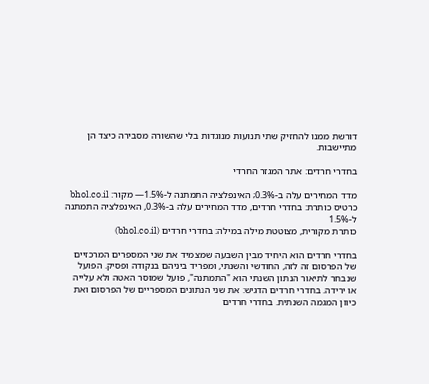דורשת ממנו להחזיק שתי תנועות מנוגדות בלי שהשורה מסבירה כיצד הן מתיישבות.

בחדרי חרדים: אתר המגזר החרדי

מדד המחירים עלה ב-0.3%; האינפלציה התמתנה ל-1.5%— מקור: bhol.co.il
כרטיס כותרת: בחדרי חרדים, מדד המחירים עלה ב-0.3%, האינפלציה התמתנה ל-1.5%
כותרת מקורית, מצוטטת מילה במילה: בחדרי חרדים (bhol.co.il)

בחדרי חרדים הוא היחיד מבין השבעה שמצמיד את שני המספרים המרכזיים של הפרסום זה לזה, החודשי והשנתי, ומפריד ביניהם בנקודה ופסיק. הפועל שנבחר לתיאור הנתון השנתי הוא "התמתנה", פועל שמוסר האטה ולא עלייה או ירידה. בחדרי חרדים הדגיש: את שני הנתונים המספריים של הפרסום ואת כיוון המגמה השנתית. בחדרי חרדים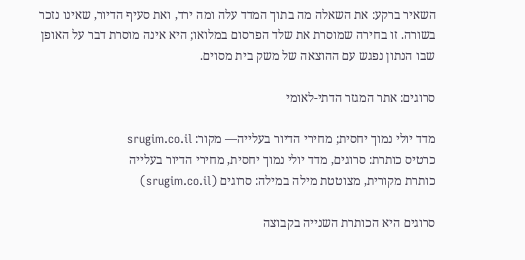השאיר ברקע: את השאלה מה בתוך המדד עלה ומה ירד, ואת סעיף הדיור, שאינו נזכר בשורה. זו בחירה שמוסרת את שלד הפרסום במלואו; היא אינה מוסרת דבר על האופן שבו הנתון נפגש עם ההוצאה של משק בית מסוים.

סרוגים: אתר המגזר הדתי-לאומי

מדד יולי נמוך יחסית; מחירי הדיור בעלייה— מקור: srugim.co.il
כרטיס כותרת: סרוגים, מדד יולי נמוך יחסית, מחירי הדיור בעלייה
כותרת מקורית, מצוטטת מילה במילה: סרוגים (srugim.co.il)

סרוגים היא הכותרת השנייה בקבוצה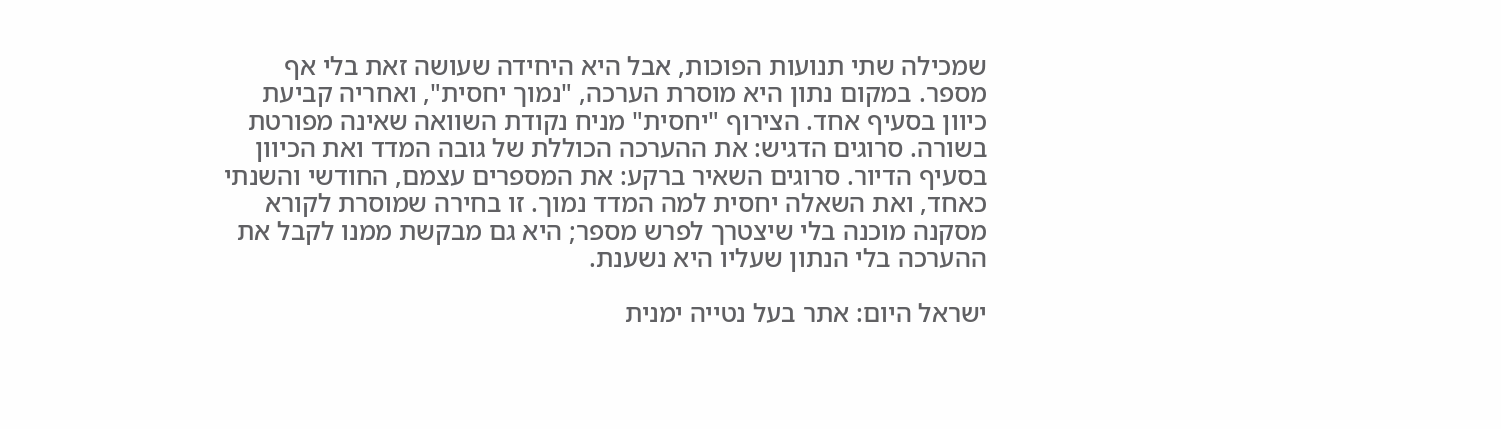שמכילה שתי תנועות הפוכות, אבל היא היחידה שעושה זאת בלי אף מספר. במקום נתון היא מוסרת הערכה, "נמוך יחסית", ואחריה קביעת כיוון בסעיף אחד. הצירוף "יחסית" מניח נקודת השוואה שאינה מפורטת בשורה. סרוגים הדגיש: את ההערכה הכוללת של גובה המדד ואת הכיוון בסעיף הדיור. סרוגים השאיר ברקע: את המספרים עצמם, החודשי והשנתי כאחד, ואת השאלה יחסית למה המדד נמוך. זו בחירה שמוסרת לקורא מסקנה מוכנה בלי שיצטרך לפרש מספר; היא גם מבקשת ממנו לקבל את ההערכה בלי הנתון שעליו היא נשענת.

ישראל היום: אתר בעל נטייה ימנית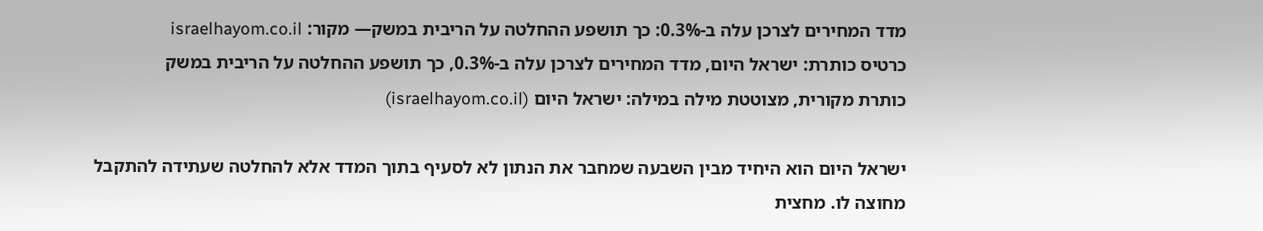מדד המחירים לצרכן עלה ב-0.3%: כך תושפע ההחלטה על הריבית במשק— מקור: israelhayom.co.il
כרטיס כותרת: ישראל היום, מדד המחירים לצרכן עלה ב-0.3%, כך תושפע ההחלטה על הריבית במשק
כותרת מקורית, מצוטטת מילה במילה: ישראל היום (israelhayom.co.il)

ישראל היום הוא היחיד מבין השבעה שמחבר את הנתון לא לסעיף בתוך המדד אלא להחלטה שעתידה להתקבל מחוצה לו. מחצית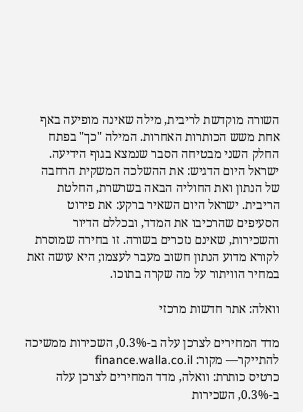השורה מוקדשת לריבית, מילה שאינה מופיעה באף אחת משש הכותרות האחרות. המילה "כך" בפתח החלק השני מבטיחה הסבר שנמצא בגוף הידיעה. ישראל היום הדגיש: את ההשלכה המשקית הרחבה של הנתון ואת החוליה הבאה בשרשרת, החלטת הריבית. ישראל היום השאיר ברקע: את פירוט הסעיפים שהרכיבו את המדד, ובכללם הדיור והשכירות, שאינם נזכרים בשורה. זו בחירה שמוסרת לקורא מדוע הנתון חשוב מעבר לעצמו; היא עושה זאת במחיר הוויתור על מה שקרה בתוכו.

וואלה: אתר חדשות מרכזי

מדד המחירים לצרכן עלה ב-0.3%, השכירות ממשיכה להתייקר— מקור: finance.walla.co.il
כרטיס כותרת: וואלה, מדד המחירים לצרכן עלה ב-0.3%, השכירות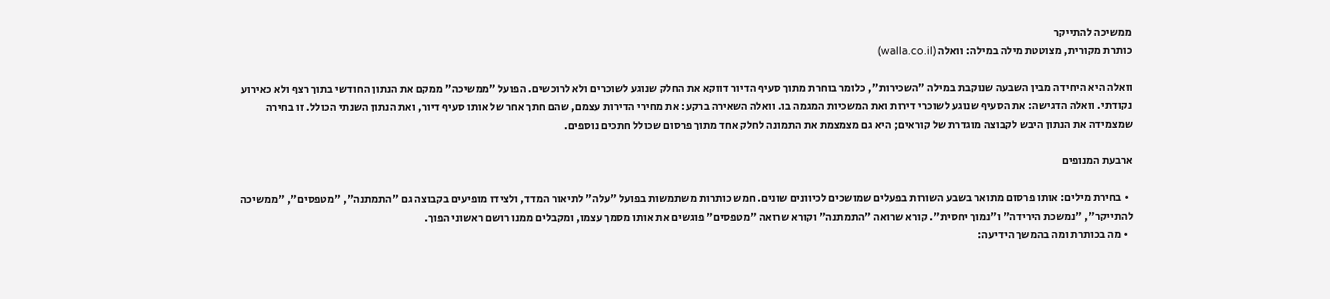ממשיכה להתייקר
כותרת מקורית, מצוטטת מילה במילה: וואלה (walla.co.il)

וואלה היא היחידה מבין השבעה שנוקבת במילה "השכירות", כלומר בוחרת מתוך סעיף הדיור דווקא את החלק שנוגע לשוכרים ולא לרוכשים. הפועל "ממשיכה" ממקם את הנתון החודשי בתוך רצף ולא כאירוע נקודתי. וואלה הדגישה: את הסעיף שנוגע לשוכרי דירות ואת המשכיות המגמה בו. וואלה השאירה ברקע: את מחירי הדירות עצמם, שהם חתך אחר של אותו סעיף דיור, ואת הנתון השנתי הכולל. זו בחירה שמצמידה את הנתון היבש לקבוצה מוגדרת של קוראים; היא גם מצמצמת את התמונה לחלק אחד מתוך פרסום שכולל חתכים נוספים.

ארבעת המנופים

  • בחירת מילים: אותו פרסום מתואר בשבע השורות בפעלים שמושכים לכיוונים שונים. חמש כותרות משתמשות בפועל "עלה" לתיאור המדד, ולצידו מופיעים בקבוצה גם "התמתנה", "מטפסים", "ממשיכה להתייקר", "נמשכת הירידה" ו"נמוך יחסית". קורא שרואה "התמתנה" וקורא שרואה "מטפסים" פוגשים את אותו מסמך עצמו, ומקבלים ממנו רושם ראשוני הפוך.
  • מה בכותרת ומה בהמשך הידיעה: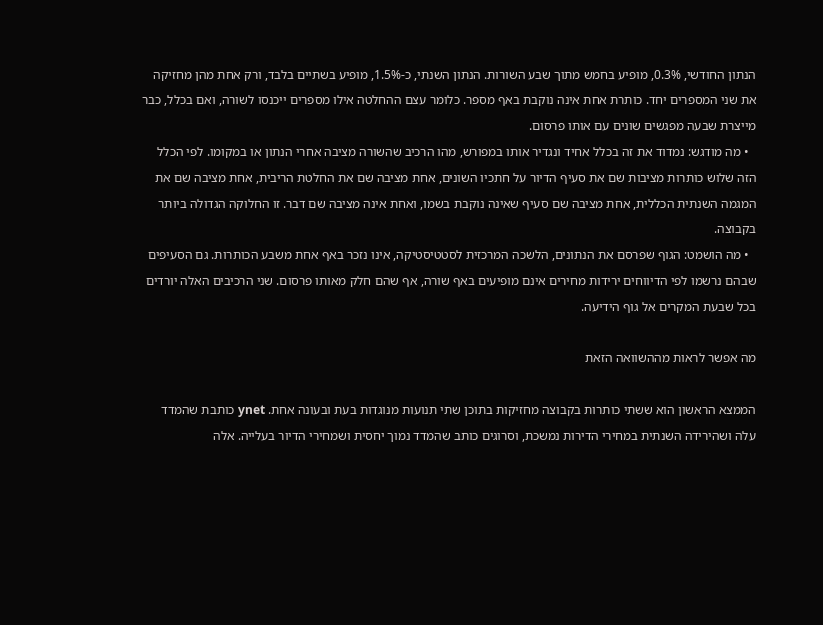הנתון החודשי, 0.3%, מופיע בחמש מתוך שבע השורות. הנתון השנתי, כ-1.5%, מופיע בשתיים בלבד, ורק אחת מהן מחזיקה את שני המספרים יחד. כותרת אחת אינה נוקבת באף מספר. כלומר עצם ההחלטה אילו מספרים ייכנסו לשורה, ואם בכלל, כבר מייצרת שבעה מפגשים שונים עם אותו פרסום.
  • מה מודגש: נמדוד את זה בכלל אחיד ונגדיר אותו במפורש, מהו הרכיב שהשורה מציבה אחרי הנתון או במקומו. לפי הכלל הזה שלוש כותרות מציבות שם את סעיף הדיור על חתכיו השונים, אחת מציבה שם את החלטת הריבית, אחת מציבה שם את המגמה השנתית הכללית, אחת מציבה שם סעיף שאינה נוקבת בשמו, ואחת אינה מציבה שם דבר. זו החלוקה הגדולה ביותר בקבוצה.
  • מה הושמט: הגוף שפרסם את הנתונים, הלשכה המרכזית לסטטיסטיקה, אינו נזכר באף אחת משבע הכותרות. גם הסעיפים שבהם נרשמו לפי הדיווחים ירידות מחירים אינם מופיעים באף שורה, אף שהם חלק מאותו פרסום. שני הרכיבים האלה יורדים בכל שבעת המקרים אל גוף הידיעה.

מה אפשר לראות מההשוואה הזאת

הממצא הראשון הוא ששתי כותרות בקבוצה מחזיקות בתוכן שתי תנועות מנוגדות בעת ובעונה אחת. ynet כותבת שהמדד עלה ושהירידה השנתית במחירי הדירות נמשכת, וסרוגים כותב שהמדד נמוך יחסית ושמחירי הדיור בעלייה. אלה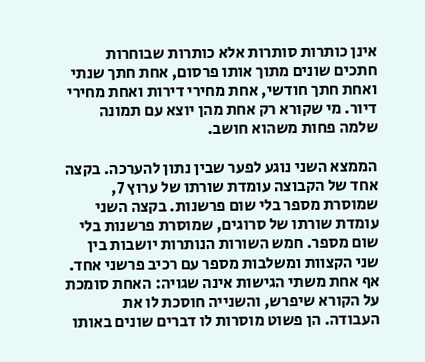אינן כותרות סותרות אלא כותרות שבוחרות חתכים שונים מתוך אותו פרסום, אחת חתך שנתי ואחת חתך חודשי, אחת מחירי דירות ואחת מחירי דיור. מי שקורא רק אחת מהן יוצא עם תמונה שלמה פחות משהוא חושב.

הממצא השני נוגע לפער שבין נתון להערכה. בקצה אחד של הקבוצה עומדת שורתו של ערוץ 7, שמוסרת מספר בלי שום פרשנות. בקצה השני עומדת שורתו של סרוגים, שמוסרת פרשנות בלי שום מספר. חמש השורות הנותרות יושבות בין שני הקצוות ומשלבות מספר עם רכיב פרשני אחד. אף אחת משתי הגישות אינה שגויה: האחת סומכת על הקורא שיפרש, והשנייה חוסכת לו את העבודה. הן פשוט מוסרות לו דברים שונים באותו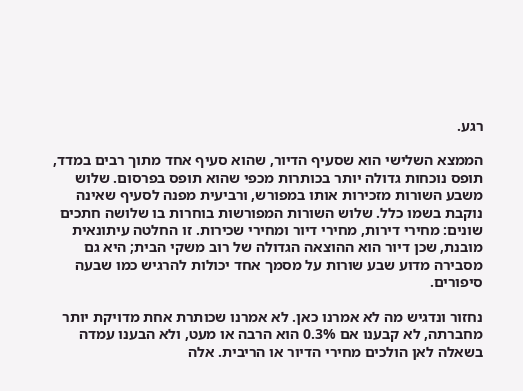רגע.

הממצא השלישי הוא שסעיף הדיור, שהוא סעיף אחד מתוך רבים במדד, תופס נוכחות גדולה יותר בכותרות מכפי שהוא תופס בפרסום. שלוש משבע השורות מזכירות אותו במפורש, ורביעית מפנה לסעיף שאינה נוקבת בשמו כלל. שלוש השורות המפורשות בוחרות בו שלושה חתכים שונים: מחירי דירות, מחירי דיור ומחירי שכירות. זו החלטה עיתונאית מובנת, שכן דיור הוא ההוצאה הגדולה של רוב משקי הבית; היא גם מסבירה מדוע שבע שורות על מסמך אחד יכולות להרגיש כמו שבעה סיפורים.

נחזור ונדגיש מה לא אמרנו כאן. לא אמרנו שכותרת אחת מדויקת יותר מחברתה, לא קבענו אם 0.3% הוא הרבה או מעט, ולא הבענו עמדה בשאלה לאן הולכים מחירי הדיור או הריבית. אלה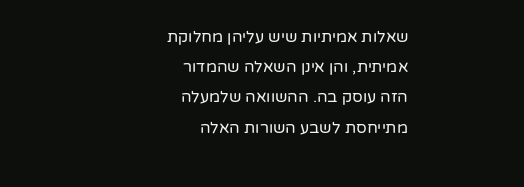שאלות אמיתיות שיש עליהן מחלוקת אמיתית, והן אינן השאלה שהמדור הזה עוסק בה. ההשוואה שלמעלה מתייחסת לשבע השורות האלה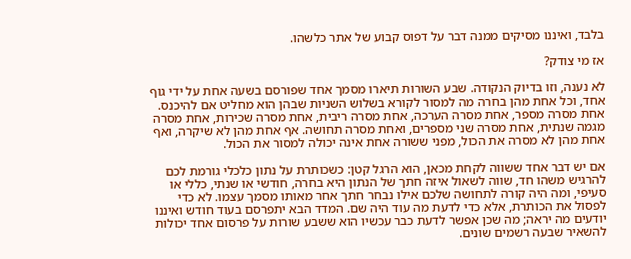בלבד, ואיננו מסיקים ממנה דבר על דפוס קבוע של אתר כלשהו.

אז מי צודק?

לא נענה, וזו בדיוק הנקודה. שבע השורות תיארו מסמך אחד שפורסם בשעה אחת על ידי גוף אחד, וכל אחת מהן בחרה מה למסור לקורא בשלוש השניות שבהן הוא מחליט אם להיכנס. אחת מסרה מספר, אחת מסרה הערכה, אחת מסרה ריבית, אחת מסרה שכירות, אחת מסרה מגמה שנתית, אחת מסרה שני מספרים, ואחת מסרה תחושה. אף אחת מהן לא שיקרה, ואף אחת מהן לא מסרה את הכול, מפני ששורה אחת אינה יכולה למסור את הכול.

אם יש דבר אחד ששווה לקחת מכאן, הוא הרגל קטן: כשכותרת על נתון כלכלי גורמת לכם להרגיש משהו חד, שווה לשאול איזה חתך של הנתון היא בחרה, חודשי או שנתי, כללי או סעיפי, ומה היה קורה לתחושה שלכם אילו נבחר חתך אחר מאותו מסמך עצמו. לא כדי לפסול את הכותרת, אלא כדי לדעת מה עוד היה שם. המדד הבא יתפרסם בעוד חודש ואיננו יודעים מה יראה; מה שכן אפשר לדעת כבר עכשיו הוא ששבע שורות על פרסום אחד יכולות להשאיר שבעה רשמים שונים.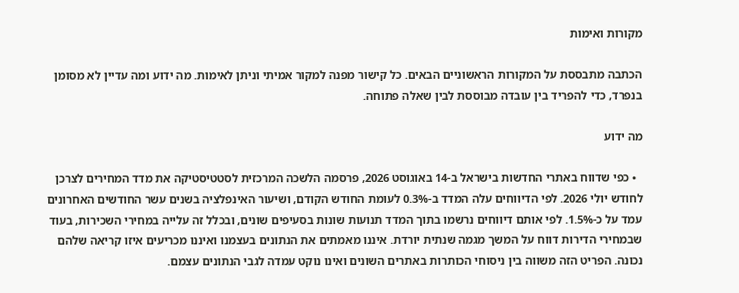מקורות ואימות

הכתבה מתבססת על המקורות הראשוניים הבאים. כל קישור מפנה למקור אמיתי וניתן לאימות. מה ידוע ומה עדיין לא מסומן בנפרד, כדי להפריד בין עובדה מבוססת לבין שאלה פתוחה.

מה ידוע

  • כפי שדווח באתרי החדשות בישראל ב-14 באוגוסט 2026, פרסמה הלשכה המרכזית לסטטיסטיקה את מדד המחירים לצרכן לחודש יולי 2026. לפי הדיווחים עלה המדד ב-0.3% לעומת החודש הקודם, ושיעור האינפלציה בשנים עשר החודשים האחרונים עמד על כ-1.5%. לפי אותם דיווחים נרשמו בתוך המדד תנועות שונות בסעיפים שונים, ובכלל זה עלייה במחירי השכירות, בעוד שבמחירי הדירות דווח על המשך מגמה שנתית יורדת. איננו מאמתים את הנתונים בעצמנו ואיננו מכריעים איזו קריאה שלהם נכונה. הפריט הזה משווה בין ניסוחי הכותרות באתרים השונים ואינו נוקט עמדה לגבי הנתונים עצמם.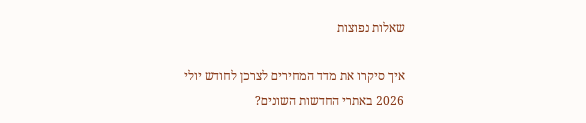שאלות נפוצות

איך סיקרו את מדד המחירים לצרכן לחודש יולי 2026 באתרי החדשות השונים?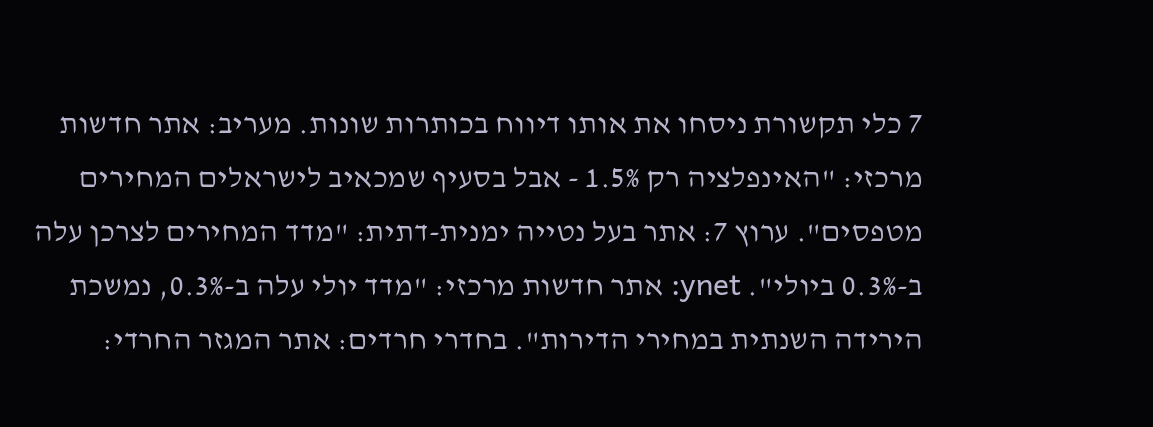7 כלי תקשורת ניסחו את אותו דיווח בכותרות שונות. מעריב: אתר חדשות מרכזי: "האינפלציה רק 1.5% - אבל בסעיף שמכאיב לישראלים המחירים מטפסים". ערוץ 7: אתר בעל נטייה ימנית-דתית: "מדד המחירים לצרכן עלה ב-0.3% ביולי". ynet: אתר חדשות מרכזי: "מדד יולי עלה ב-0.3%, נמשכת הירידה השנתית במחירי הדירות". בחדרי חרדים: אתר המגזר החרדי: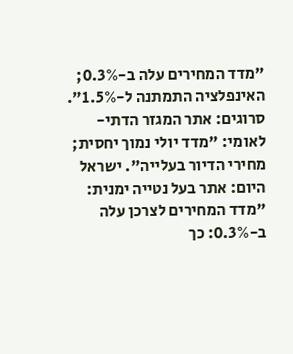"מדד המחירים עלה ב-0.3%; האינפלציה התמתנה ל-1.5%". סרוגים: אתר המגזר הדתי-לאומי: "מדד יולי נמוך יחסית; מחירי הדיור בעלייה". ישראל היום: אתר בעל נטייה ימנית: "מדד המחירים לצרכן עלה ב-0.3%: כך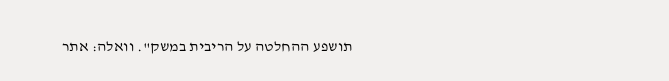תושפע ההחלטה על הריבית במשק". וואלה: אתר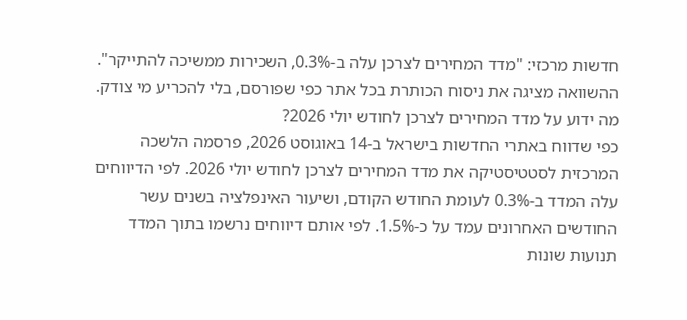חדשות מרכזי: "מדד המחירים לצרכן עלה ב-0.3%, השכירות ממשיכה להתייקר". ההשוואה מציגה את ניסוח הכותרת בכל אתר כפי שפורסם, בלי להכריע מי צודק.
מה ידוע על מדד המחירים לצרכן לחודש יולי 2026?
כפי שדווח באתרי החדשות בישראל ב-14 באוגוסט 2026, פרסמה הלשכה המרכזית לסטטיסטיקה את מדד המחירים לצרכן לחודש יולי 2026. לפי הדיווחים עלה המדד ב-0.3% לעומת החודש הקודם, ושיעור האינפלציה בשנים עשר החודשים האחרונים עמד על כ-1.5%. לפי אותם דיווחים נרשמו בתוך המדד תנועות שונות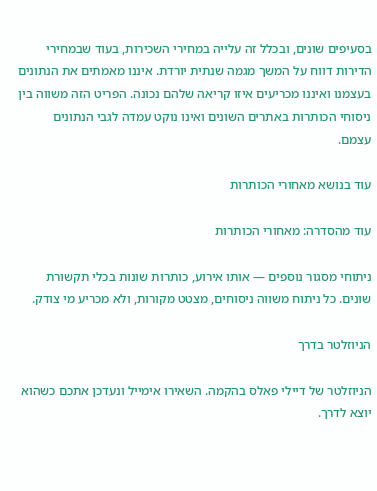בסעיפים שונים, ובכלל זה עלייה במחירי השכירות, בעוד שבמחירי הדירות דווח על המשך מגמה שנתית יורדת. איננו מאמתים את הנתונים בעצמנו ואיננו מכריעים איזו קריאה שלהם נכונה. הפריט הזה משווה בין ניסוחי הכותרות באתרים השונים ואינו נוקט עמדה לגבי הנתונים עצמם.

עוד בנושא מאחורי הכותרות

עוד מהסדרה: מאחורי הכותרות

ניתוחי מסגור נוספים — אותו אירוע, כותרות שונות בכלי תקשורת שונים. כל ניתוח משווה ניסוחים, מצטט מקורות, ולא מכריע מי צודק.

הניוזלטר בדרך

הניוזלטר של דיילי פאלס בהקמה. השאירו אימייל ונעדכן אתכם כשהוא יוצא לדרך.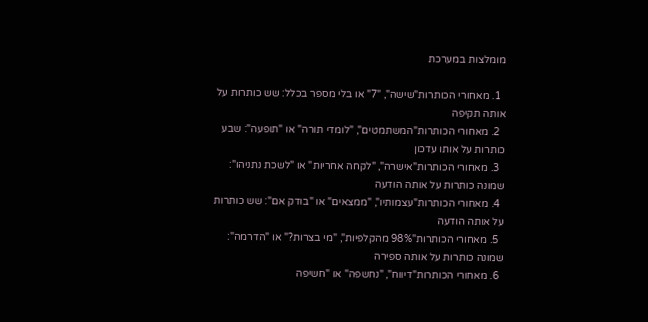מומלצות במערכת

  1. מאחורי הכותרות"שישה", "7" או בלי מספר בכלל: שש כותרות על אותה תקיפה
  2. מאחורי הכותרות"המשתמטים", "לומדי תורה" או "תופעה": שבע כותרות על אותו עדכון
  3. מאחורי הכותרות"אישרה", "לקחה אחריות" או "לשכת נתניהו": שמונה כותרות על אותה הודעה
  4. מאחורי הכותרות"עצמותיו", "ממצאים" או "בודק אם": שש כותרות על אותה הודעה
  5. מאחורי הכותרות"98% מהקלפיות", "מי בצרות?" או "הדרמה": שמונה כותרות על אותה ספירה
  6. מאחורי הכותרות"דיווח", "נחשפה" או "חשיפה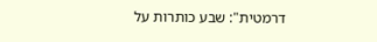דרמטית": שבע כותרות על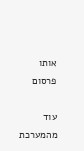אותו פרסום

עוד מהמערכת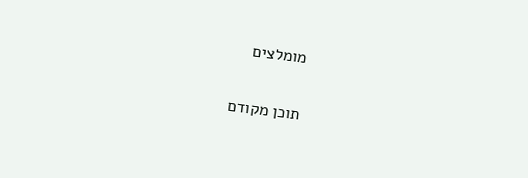מומלצים

תוכן מקודם